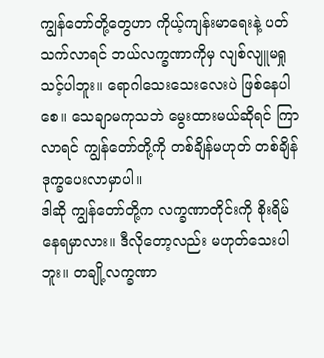ကျွန်တော်တို့တွေဟာ ကိုယ့်ကျန်းမာရေးနဲ့ ပတ်သက်လာရင် ဘယ်လက္ခဏာကိုမှ လျစ်လျူမရှုသင့်ပါဘူး။ ရောဂါသေးသေးလေးပဲ ဖြစ်နေပါစေ။ သေချာမကုသဘဲ မွေးထားမယ်ဆိုရင် ကြာလာရင် ကျွန်တော်တို့ကို တစ်ချိန်မဟုတ် တစ်ချိန် ဒုက္ခပေးလာမှာပါ။
ဒါဆို ကျွန်တော်တို့က လက္ခဏာတိုင်းကို စိုးရိမ်နေရမှာလား။ ဒီလိုတော့လည်း မဟုတ်သေးပါဘူး။ တချို့လက္ခဏာ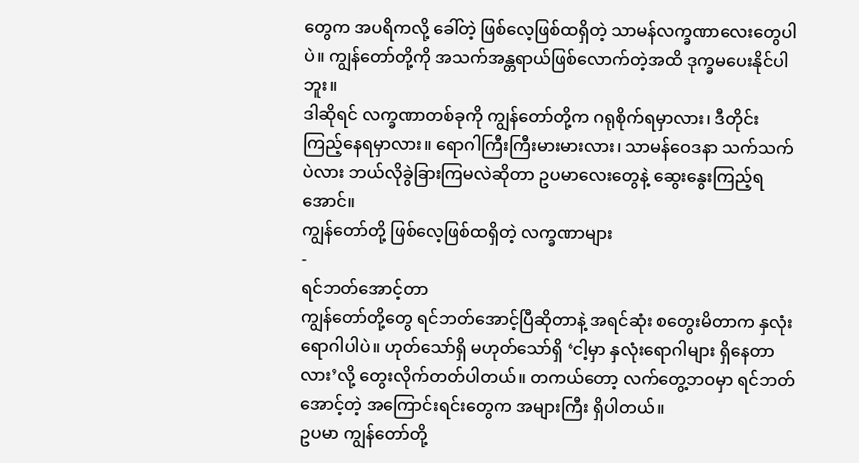တွေက အပရိကလို့ ခေါ်တဲ့ ဖြစ်လေ့ဖြစ်ထရှိတဲ့ သာမန်လက္ခဏာလေးတွေပါပဲ။ ကျွန်တော်တို့ကို အသက်အန္တရာယ်ဖြစ်လောက်တဲ့အထိ ဒုက္ခမပေးနိုင်ပါဘူး။
ဒါဆိုရင် လက္ခဏာတစ်ခုကို ကျွန်တော်တို့က ဂရုစိုက်ရမှာလား၊ ဒီတိုင်း ကြည့်နေရမှာလား။ ရောဂါကြီးကြီးမားမားလား၊ သာမန်ဝေဒနာ သက်သက်ပဲလား ဘယ်လိုခွဲခြားကြမလဲဆိုတာ ဥပမာလေးတွေနဲ့ ဆွေးနွေးကြည့်ရအောင်။
ကျွန်တော်တို့ ဖြစ်လေ့ဖြစ်ထရှိတဲ့ လက္ခဏာများ
-
ရင်ဘတ်အောင့်တာ
ကျွန်တော်တို့တွေ ရင်ဘတ်အောင့်ပြီဆိုတာနဲ့ အရင်ဆုံး စတွေးမိတာက နှလုံးရောဂါပါပဲ။ ဟုတ်သော်ရှိ မဟုတ်သော်ရှိ ‘ငါ့မှာ နှလုံးရောဂါများ ရှိနေတာလား’လို့ တွေးလိုက်တတ်ပါတယ်။ တကယ်တော့ လက်တွေ့ဘဝမှာ ရင်ဘတ်အောင့်တဲ့ အကြောင်းရင်းတွေက အများကြီး ရှိပါတယ်။
ဥပမာ ကျွန်တော်တို့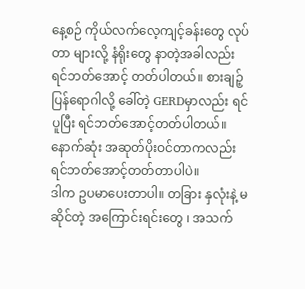နေ့စဉ် ကိုယ်လက်လေ့ကျင့်ခန်းတွေ လုပ်တာ များလို့ နံရိုးတွေ နာတဲ့အခါလည်း ရင်ဘတ်အောင့် တတ်ပါတယ်။ စားချဉ့်ပြန်ရောဂါလို့ ခေါ်တဲ့ GERDမှာလည်း ရင်ပူပြီး ရင်ဘတ်အောင့်တတ်ပါတယ်။ နောက်ဆုံး အဆုတ်ပိုးဝင်တာကလည်း ရင်ဘတ်အောင့်တတ်တာပါပဲ။
ဒါက ဥပမာပေးတာပါ။ တခြား နှလုံးနဲ့ မဆိုင်တဲ့ အကြောင်းရင်းတွေ ၊ အသက်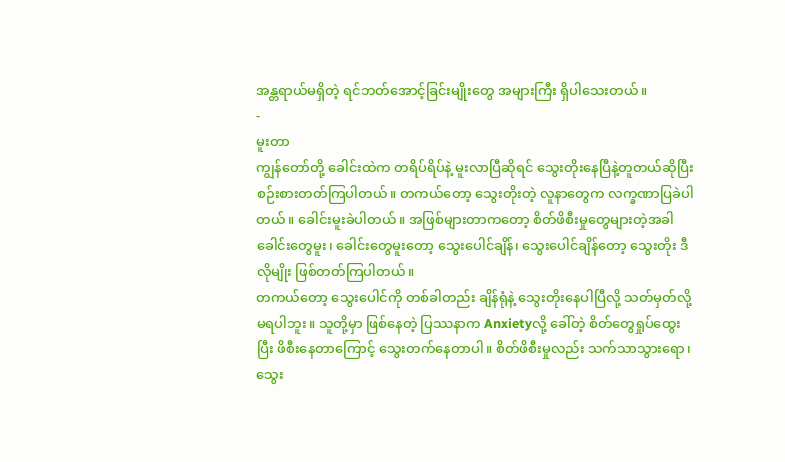အန္တရာယ်မရှိတဲ့ ရင်ဘတ်အောင့်ခြင်းမျိုးတွေ အများကြီး ရှိပါသေးတယ်။
-
မူးတာ
ကျွန်တော်တို့ ခေါင်းထဲက တရိပ်ရိပ်နဲ့ မူးလာပြီဆိုရင် သွေးတိုးနေပြီနဲ့တူတယ်ဆိုပြီး စဉ်းစားတတ်ကြပါတယ်။ တကယ်တော့ သွေးတိုးတဲ့ လူနာတွေက လက္ခဏာပြခဲပါတယ်။ ခေါင်းမူးခဲပါတယ်။ အဖြစ်များတာကတော့ စိတ်ဖိစီးမှုတွေများတဲ့အခါ ခေါင်းတွေမူး၊ ခေါင်းတွေမူးတော့ သွေးပေါင်ချိန်၊ သွေးပေါင်ချိန်တော့ သွေးတိုး ဒီလိုမျိုး ဖြစ်တတ်ကြပါတယ်။
တကယ်တော့ သွေးပေါင်ကို တစ်ခါတည်း ချိန်ရုံနဲ့ သွေးတိုးနေပါပြီလို့ သတ်မှတ်လို့ မရပါဘူး။ သူတို့မှာ ဖြစ်နေတဲ့ ပြဿနာက Anxietyလို့ ခေါ်တဲ့ စိတ်တွေရှုပ်ထွေးပြီး ဖိစီးနေတာကြောင့် သွေးတက်နေတာပါ။ စိတ်ဖိစီးမှုလည်း သက်သာသွားရော၊ သွေး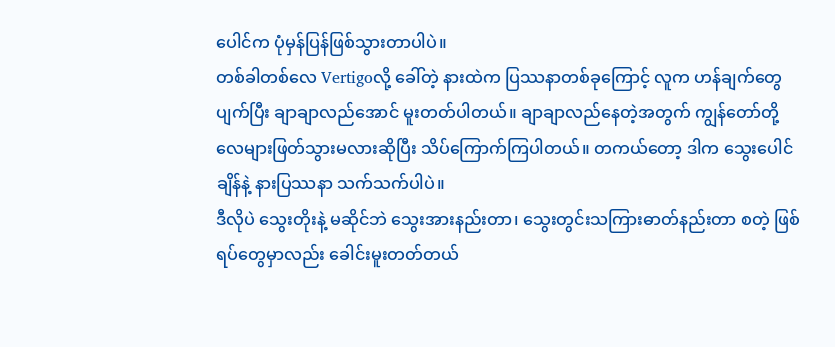ပေါင်က ပုံမှန်ပြန်ဖြစ်သွားတာပါပဲ။
တစ်ခါတစ်လေ Vertigoလို့ ခေါ်တဲ့ နားထဲက ပြဿနာတစ်ခုကြောင့် လူက ဟန်ချက်တွေ ပျက်ပြီး ချာချာလည်အောင် မူးတတ်ပါတယ်။ ချာချာလည်နေတဲ့အတွက် ကျွန်တော်တို့ လေများဖြတ်သွားမလားဆိုပြီး သိပ်ကြောက်ကြပါတယ်။ တကယ်တော့ ဒါက သွေးပေါင်ချိန်နဲ့ နားပြဿနာ သက်သက်ပါပဲ။
ဒီလိုပဲ သွေးတိုးနဲ့ မဆိုင်ဘဲ သွေးအားနည်းတာ၊ သွေးတွင်းသကြားဓာတ်နည်းတာ စတဲ့ ဖြစ်ရပ်တွေမှာလည်း ခေါင်းမူးတတ်တယ်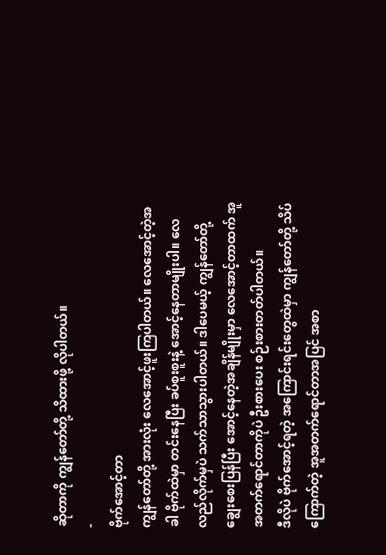ဆိုတာကို ကျွန်တော်တို့ သိထားဖို့ လိုပါတယ်။
-
ဗိုက်အောင့်တာ
ကျွန်တော်တို့ အားလုံး လေအောင့်ဖူးကြပါတယ်။ လေအောင့်တဲ့အခါ ဗိုက်ထဲမှာ တင်းနေပြီး ခပ်စူးစူးနဲ့ အောင့်နေတာမျိုးပါ။ လေလည်လိုက်မှပဲ သက်သာသွားပါတယ်။ ဒါပေမယ့် ကျွန်တော်တို့ ချွေးစေးပြန်ပြီး အောင့်နေတဲ့အချိန်မျိုးမှာ လေအောင့်တာထက် အူအတက်ရောင်တာကိုပဲ ဦးစားပေး စဉ်းစားတတ်ပါတယ်။
ဒီလိုပဲ ဗိုက်အောင့်ရတဲ့ အကြောင်းရင်းတွေထဲမှာ ကျွန်တော်တို့ သိပ်ကြောက်တဲ့ အူအတက်ရောင်တာအပြင် အစာ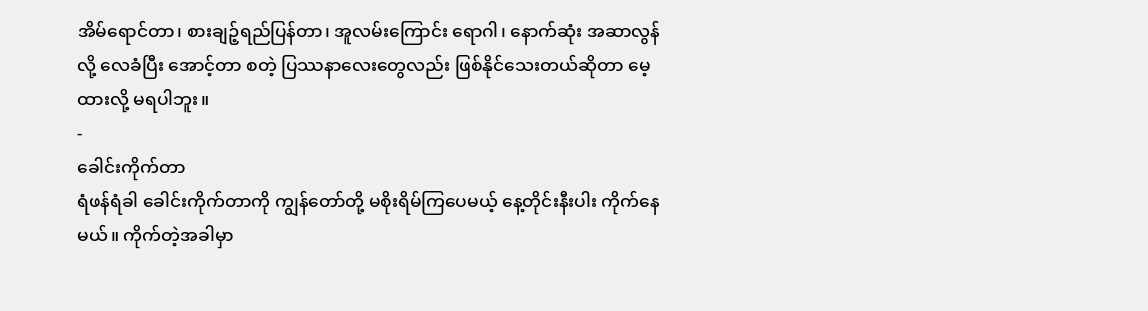အိမ်ရောင်တာ၊ စားချဉ့်ရည်ပြန်တာ၊ အူလမ်းကြောင်း ရောဂါ၊ နောက်ဆုံး အဆာလွန်လို့ လေခံပြီး အောင့်တာ စတဲ့ ပြဿနာလေးတွေလည်း ဖြစ်နိုင်သေးတယ်ဆိုတာ မေ့ထားလို့ မရပါဘူး။
-
ခေါင်းကိုက်တာ
ရံဖန်ရံခါ ခေါင်းကိုက်တာကို ကျွန်တော်တို့ မစိုးရိမ်ကြပေမယ့် နေ့တိုင်းနီးပါး ကိုက်နေမယ်။ ကိုက်တဲ့အခါမှာ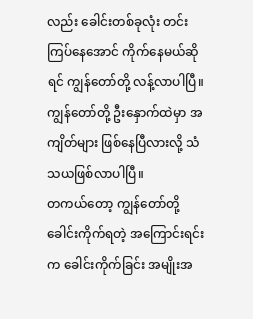လည်း ခေါင်းတစ်ခုလုံး တင်းကြပ်နေအောင် ကိုက်နေမယ်ဆိုရင် ကျွန်တော်တို့ လန့်လာပါပြီ။ ကျွန်တော်တို့ ဦးနှောက်ထဲမှာ အကျိတ်များ ဖြစ်နေပြီလားလို့ သံသယဖြစ်လာပါပြီ။
တကယ်တော့ ကျွန်တော်တို့ ခေါင်းကိုက်ရတဲ့ အကြောင်းရင်းက ခေါင်းကိုက်ခြင်း အမျိုးအ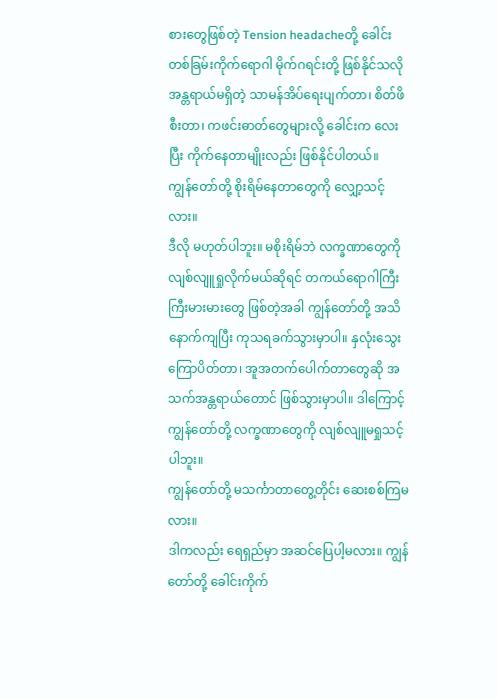စားတွေဖြစ်တဲ့ Tension headacheတို့ ခေါင်းတစ်ခြမ်းကိုက်ရောဂါ မိုက်ဂရင်းတို့ ဖြစ်နိုင်သလို အန္တရာယ်မရှိတဲ့ သာမန်အိပ်ရေးပျက်တာ၊ စိတ်ဖိစီးတာ၊ ကဖင်းဓာတ်တွေများလို့ ခေါင်းက လေးပြီး ကိုက်နေတာမျိုးလည်း ဖြစ်နိုင်ပါတယ်။
ကျွန်တော်တို့ စိုးရိမ်နေတာတွေကို လျှော့သင့်လား။
ဒီလို မဟုတ်ပါဘူး။ မစိုးရိမ်ဘဲ လက္ခဏာတွေကို လျစ်လျူရှုလိုက်မယ်ဆိုရင် တကယ်ရောဂါကြီးကြီးမားမားတွေ ဖြစ်တဲ့အခါ ကျွန်တော်တို့ အသိနောက်ကျပြီး ကုသရခက်သွားမှာပါ။ နှလုံးသွေးကြောပိတ်တာ၊ အူအတက်ပေါက်တာတွေဆို အသက်အန္တရာယ်တောင် ဖြစ်သွားမှာပါ။ ဒါကြောင့် ကျွန်တော်တို့ လက္ခဏာတွေကို လျစ်လျူမရှုသင့်ပါဘူး။
ကျွန်တော်တို့ မသင်္ကာတာတွေ့တိုင်း ဆေးစစ်ကြမလား။
ဒါကလည်း ရေရှည်မှာ အဆင်ပြေပါ့မလား။ ကျွန်တော်တို့ ခေါင်းကိုက်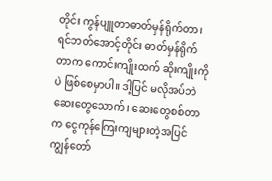တိုင်း ကွန်ပျူတာဓာတ်မှန်ရိုက်တာ၊ ရင်ဘတ်အောင့်တိုင်း ဓာတ်မှန်ရိုက်တာက ကောင်းကျိုးထက် ဆိုးကျိုးကိုပဲ ဖြစ်စေမှာပါ။ ဒါ့ပြင် မလိုအပ်ဘဲ ဆေးတွေသောက်၊ ဆေးတွေစစ်တာက ငွေကုန်ကြေးကျများတဲ့အပြင် ကျွန်တော်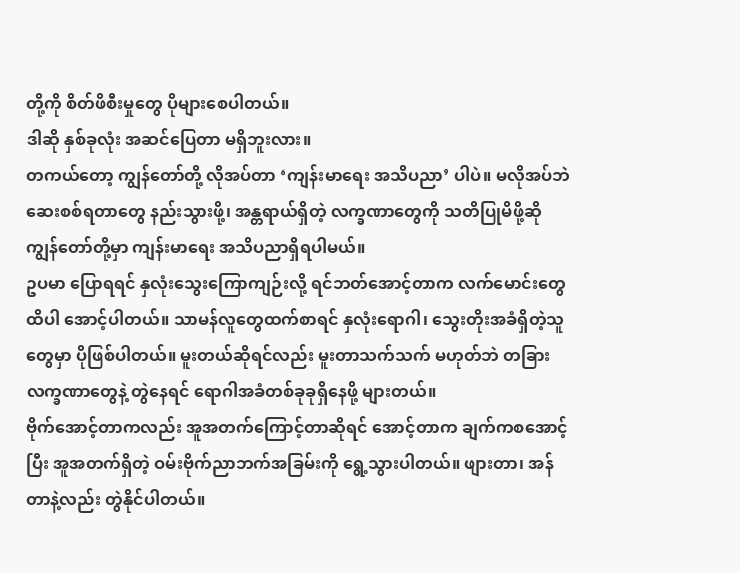တို့ကို စိတ်ဖိစီးမှုတွေ ပိုများစေပါတယ်။
ဒါဆို နှစ်ခုလုံး အဆင်ပြေတာ မရှိဘူးလား။
တကယ်တော့ ကျွန်တော်တို့ လိုအပ်တာ ‘ကျန်းမာရေး အသိပညာ’ ပါပဲ။ မလိုအပ်ဘဲ ဆေးစစ်ရတာတွေ နည်းသွားဖို့၊ အန္တရာယ်ရှိတဲ့ လက္ခဏာတွေကို သတိပြုမိဖို့ဆို ကျွန်တော်တို့မှာ ကျန်းမာရေး အသိပညာရှိရပါမယ်။
ဥပမာ ပြောရရင် နှလုံးသွေးကြောကျဉ်းလို့ ရင်ဘတ်အောင့်တာက လက်မောင်းတွေထိပါ အောင့်ပါတယ်။ သာမန်လူတွေထက်စာရင် နှလုံးရောဂါ၊ သွေးတိုးအခံရှိတဲ့သူတွေမှာ ပိုဖြစ်ပါတယ်။ မူးတယ်ဆိုရင်လည်း မူးတာသက်သက် မဟုတ်ဘဲ တခြားလက္ခဏာတွေနဲ့ တွဲနေရင် ရောဂါအခံတစ်ခုခုရှိနေဖို့ များတယ်။
ဗိုက်အောင့်တာကလည်း အူအတက်ကြောင့်တာဆိုရင် အောင့်တာက ချက်ကစအောင့်ပြီး အူအတက်ရှိတဲ့ ဝမ်းဗိုက်ညာဘက်အခြမ်းကို ရွေ့သွားပါတယ်။ ဖျားတာ၊ အန်တာနဲ့လည်း တွဲနိုင်ပါတယ်။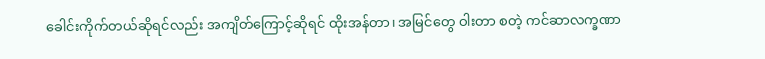ခေါင်းကိုက်တယ်ဆိုရင်လည်း အကျိတ်ကြောင့်ဆိုရင် ထိုးအန်တာ၊ အမြင်တွေ ဝါးတာ စတဲ့ ကင်ဆာလက္ခဏာ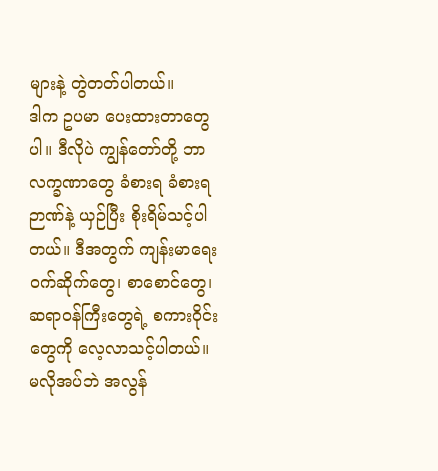များနဲ့ တွဲတတ်ပါတယ်။
ဒါက ဥပမာ ပေးထားတာတွေပါ။ ဒီလိုပဲ ကျွန်တော်တို့ ဘာလက္ခဏာတွေ ခံစားရ ခံစားရ ဉာဏ်နဲ့ ယှဉ်ပြီး စိုးရိမ်သင့်ပါတယ်။ ဒီအတွက် ကျန်းမာရေး ဝက်ဆိုက်တွေ၊ စာစောင်တွေ၊ ဆရာဝန်ကြီးတွေရဲ့ စကားဝိုင်းတွေကို လေ့လာသင့်ပါတယ်။ မလိုအပ်ဘဲ အလွန်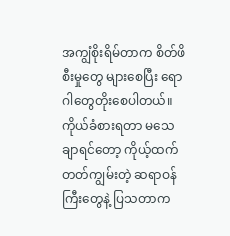အကျွံစိုးရိမ်တာက စိတ်ဖိစီးမှုတွေ များစေပြီး ရောဂါတွေတိုးစေပါတယ်။ ကိုယ်ခံစားရတာ မသေချာရင်တော့ ကိုယ့်ထက်တတ်ကျွမ်းတဲ့ ဆရာဝန်ကြီးတွေနဲ့ ပြသတာက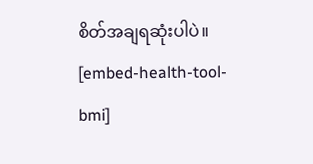စိတ်အချရဆုံးပါပဲ။
[embed-health-tool-bmi]